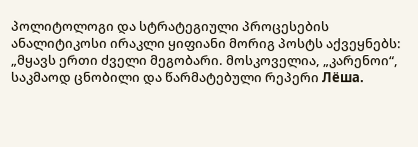პოლიტოლოგი და სტრატეგიული პროცესების ანალიტიკოსი ირაკლი ყიფიანი მორიგ პოსტს აქვეყნებს:
„მყავს ერთი ძველი მეგობარი. მოსკოველია, „კარენოი“, საკმაოდ ცნობილი და წარმატებული რეპერი Лёша.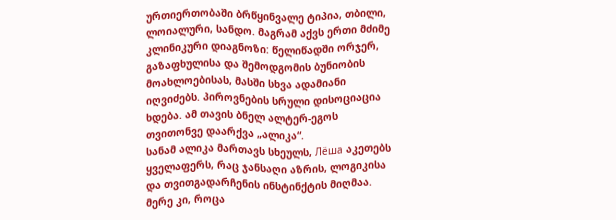ურთიერთობაში ბრწყინვალე ტიპია, თბილი, ლოიალური, სანდო. მაგრამ აქვს ერთი მძიმე კლინიკური დიაგნოზი: წელიწადში ორჯერ, გაზაფხულისა და შემოდგომის ბუნიობის მოახლოებისას, მასში სხვა ადამიანი იღვიძებს. პიროვნების სრული დისოციაცია ხდება. ამ თავის ბნელ ალტერ-ეგოს თვითონვე დაარქვა „ალიკა“.
სანამ ალიკა მართავს სხეულს, Лёша აკეთებს ყველაფერს, რაც ჯანსაღი აზრის, ლოგიკისა და თვითგადარჩენის ინსტინქტის მიღმაა. მერე კი, როცა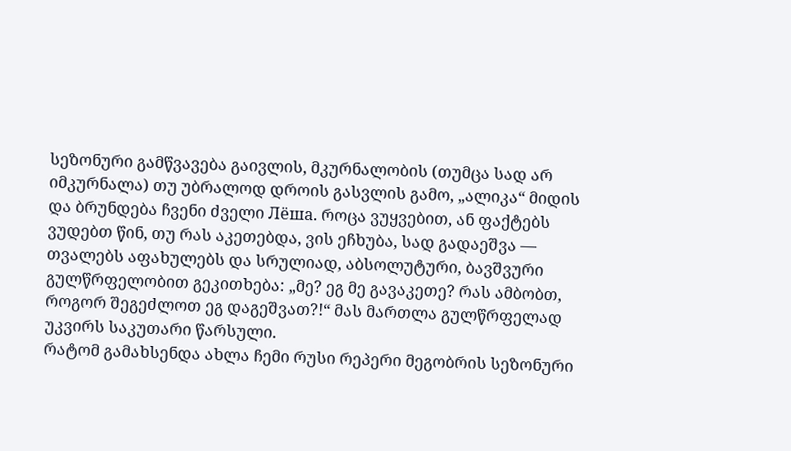სეზონური გამწვავება გაივლის, მკურნალობის (თუმცა სად არ იმკურნალა) თუ უბრალოდ დროის გასვლის გამო, „ალიკა“ მიდის და ბრუნდება ჩვენი ძველი Лёша. როცა ვუყვებით, ან ფაქტებს ვუდებთ წინ, თუ რას აკეთებდა, ვის ეჩხუბა, სად გადაეშვა — თვალებს აფახულებს და სრულიად, აბსოლუტური, ბავშვური გულწრფელობით გეკითხება: „მე? ეგ მე გავაკეთე? რას ამბობთ, როგორ შეგეძლოთ ეგ დაგეშვათ?!“ მას მართლა გულწრფელად უკვირს საკუთარი წარსული.
რატომ გამახსენდა ახლა ჩემი რუსი რეპერი მეგობრის სეზონური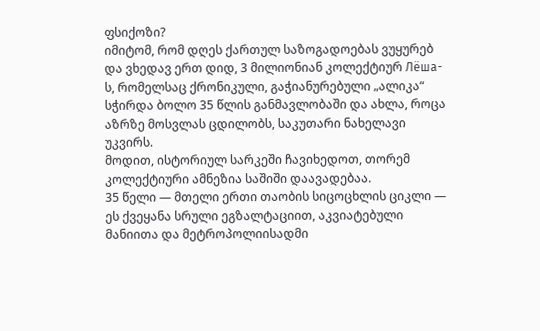ფსიქოზი?
იმიტომ, რომ დღეს ქართულ საზოგადოებას ვუყურებ და ვხედავ ერთ დიდ, 3 მილიონიან კოლექტიურ Лёша-ს, რომელსაც ქრონიკული, გაჭიანურებული „ალიკა“ სჭირდა ბოლო 35 წლის განმავლობაში და ახლა, როცა აზრზე მოსვლას ცდილობს, საკუთარი ნახელავი უკვირს.
მოდით, ისტორიულ სარკეში ჩავიხედოთ, თორემ კოლექტიური ამნეზია საშიში დაავადებაა.
35 წელი — მთელი ერთი თაობის სიცოცხლის ციკლი — ეს ქვეყანა სრული ეგზალტაციით, აკვიატებული მანიითა და მეტროპოლიისადმი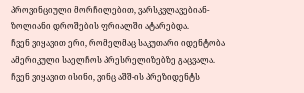პროვინციული მორჩილებით, ვარსკვლავებიან-ზოლიანი დროშების ფრიალში ატარებდა.
ჩვენ ვიყავით ერი, რომელმაც საკუთარი იდენტობა ამერიკული საელჩოს პრესრელიზებზე გაცვალა.
ჩვენ ვიყავით ისინი, ვინც აშშ-ის პრეზიდენტს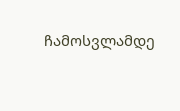ჩამოსვლამდე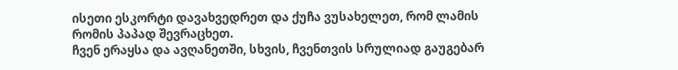ისეთი ესკორტი დავახვედრეთ და ქუჩა ვუსახელეთ, რომ ლამის რომის პაპად შევრაცხეთ.
ჩვენ ერაყსა და ავღანეთში, სხვის, ჩვენთვის სრულიად გაუგებარ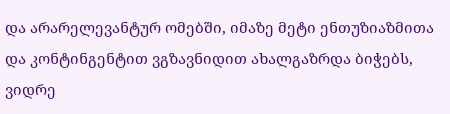და არარელევანტურ ომებში, იმაზე მეტი ენთუზიაზმითა და კონტინგენტით ვგზავნიდით ახალგაზრდა ბიჭებს, ვიდრე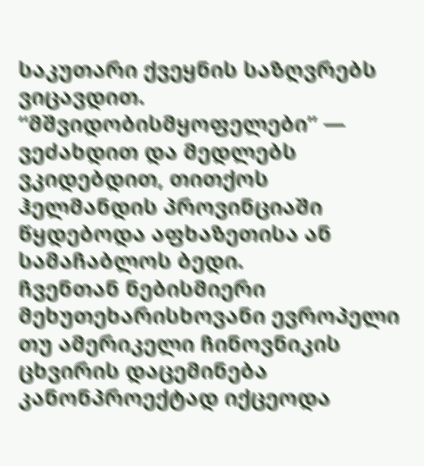საკუთარი ქვეყნის საზღვრებს ვიცავდით. “მშვიდობისმყოფელები” — ვეძახდით და მედლებს ვკიდებდით, თითქოს ჰელმანდის პროვინციაში წყდებოდა აფხაზეთისა ან სამაჩაბლოს ბედი.
ჩვენთან ნებისმიერი მეხუთეხარისხოვანი ევროპელი თუ ამერიკელი ჩინოვნიკის ცხვირის დაცემინება კანონპროექტად იქცეოდა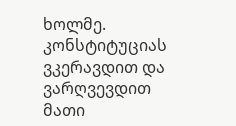ხოლმე. კონსტიტუციას ვკერავდით და ვარღვევდით მათი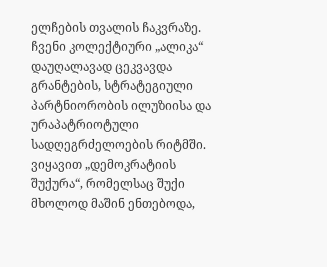ელჩების თვალის ჩაკვრაზე.
ჩვენი კოლექტიური „ალიკა“ დაუღალავად ცეკვავდა გრანტების, სტრატეგიული პარტნიორობის ილუზიისა და ურაპატრიოტული სადღეგრძელოების რიტმში. ვიყავით „დემოკრატიის შუქურა“, რომელსაც შუქი მხოლოდ მაშინ ენთებოდა,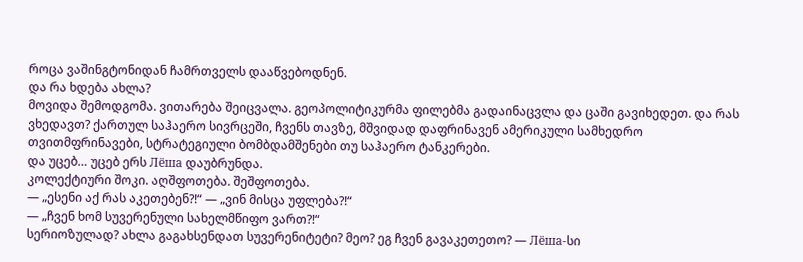როცა ვაშინგტონიდან ჩამრთველს დააწვებოდნენ.
და რა ხდება ახლა?
მოვიდა შემოდგომა. ვითარება შეიცვალა. გეოპოლიტიკურმა ფილებმა გადაინაცვლა და ცაში გავიხედეთ. და რას ვხედავთ? ქართულ საჰაერო სივრცეში, ჩვენს თავზე, მშვიდად დაფრინავენ ამერიკული სამხედრო თვითმფრინავები, სტრატეგიული ბომბდამშენები თუ საჰაერო ტანკერები.
და უცებ… უცებ ერს Лёша დაუბრუნდა.
კოლექტიური შოკი. აღშფოთება. შეშფოთება.
— „ესენი აქ რას აკეთებენ?!“ — „ვინ მისცა უფლება?!“
— „ჩვენ ხომ სუვერენული სახელმწიფო ვართ?!“
სერიოზულად? ახლა გაგახსენდათ სუვერენიტეტი? მეო? ეგ ჩვენ გავაკეთეთო? — Лёша-სი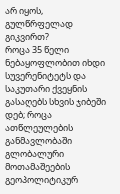არ იყოს, გულწრფელად გიკვირთ?
როცა 35 წელი ნებაყოფლობით იხდი სუვერენიტეტს და საკუთარი ქვეყნის გასაღებს სხვის ჯიბეში დებ; როცა ათწლეულების განმავლობაში გლობალური მოთამაშეების გეოპოლიტიკურ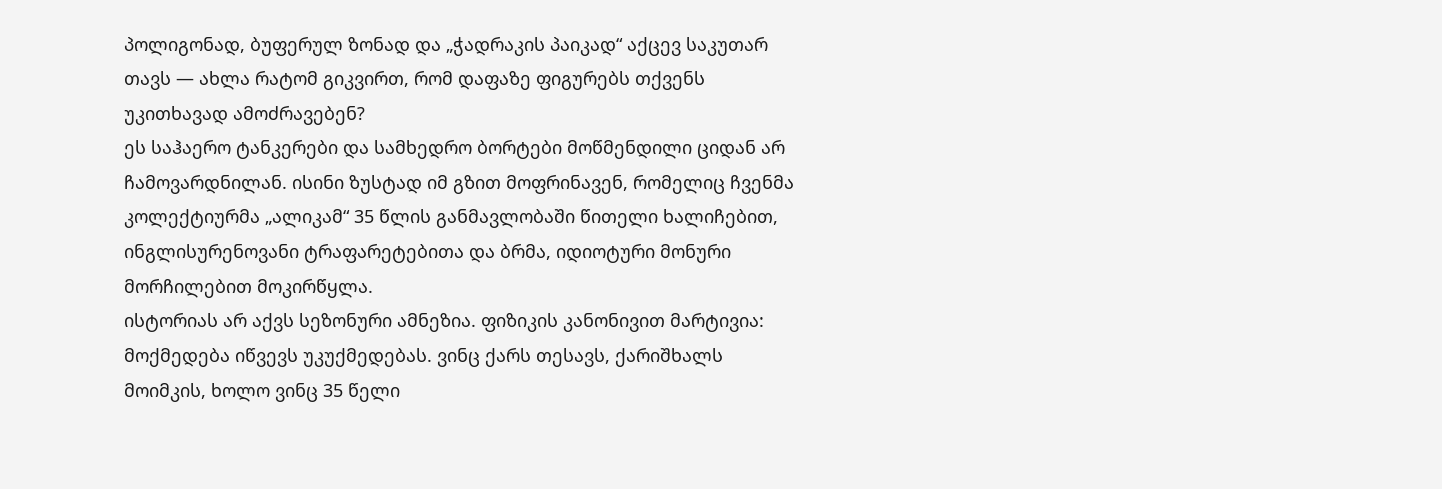პოლიგონად, ბუფერულ ზონად და „ჭადრაკის პაიკად“ აქცევ საკუთარ თავს — ახლა რატომ გიკვირთ, რომ დაფაზე ფიგურებს თქვენს უკითხავად ამოძრავებენ?
ეს საჰაერო ტანკერები და სამხედრო ბორტები მოწმენდილი ციდან არ ჩამოვარდნილან. ისინი ზუსტად იმ გზით მოფრინავენ, რომელიც ჩვენმა კოლექტიურმა „ალიკამ“ 35 წლის განმავლობაში წითელი ხალიჩებით, ინგლისურენოვანი ტრაფარეტებითა და ბრმა, იდიოტური მონური მორჩილებით მოკირწყლა.
ისტორიას არ აქვს სეზონური ამნეზია. ფიზიკის კანონივით მარტივია: მოქმედება იწვევს უკუქმედებას. ვინც ქარს თესავს, ქარიშხალს მოიმკის, ხოლო ვინც 35 წელი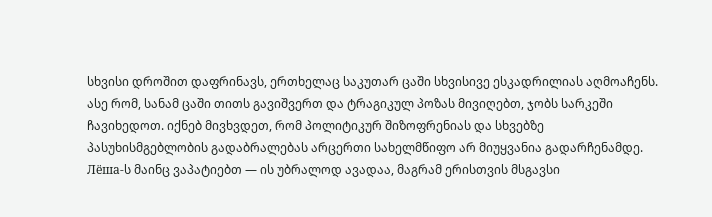სხვისი დროშით დაფრინავს, ერთხელაც საკუთარ ცაში სხვისივე ესკადრილიას აღმოაჩენს.
ასე რომ, სანამ ცაში თითს გავიშვერთ და ტრაგიკულ პოზას მივიღებთ, ჯობს სარკეში ჩავიხედოთ. იქნებ მივხვდეთ, რომ პოლიტიკურ შიზოფრენიას და სხვებზე პასუხისმგებლობის გადაბრალებას არცერთი სახელმწიფო არ მიუყვანია გადარჩენამდე. Лёша-ს მაინც ვაპატიებთ — ის უბრალოდ ავადაა, მაგრამ ერისთვის მსგავსი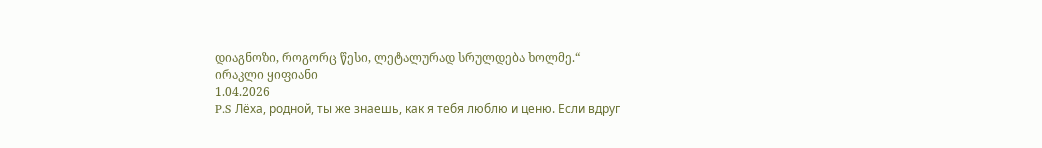დიაგნოზი, როგორც წესი, ლეტალურად სრულდება ხოლმე.“
ირაკლი ყიფიანი
1.04.2026
P.S Лёха, родной, ты же знаешь, как я тебя люблю и ценю. Если вдруг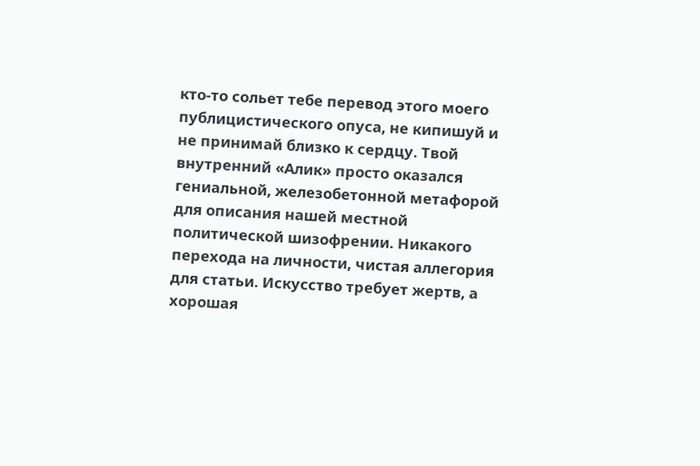кто-то сольет тебе перевод этого моего публицистического опуса, не кипишуй и не принимай близко к сердцу. Твой внутренний «Алик» просто оказался гениальной, железобетонной метафорой для описания нашей местной политической шизофрении. Никакого перехода на личности, чистая аллегория для статьи. Искусство требует жертв, а хорошая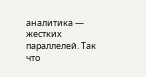аналитика — жестких параллелей. Так что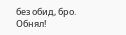без обид, бро. Обнял!